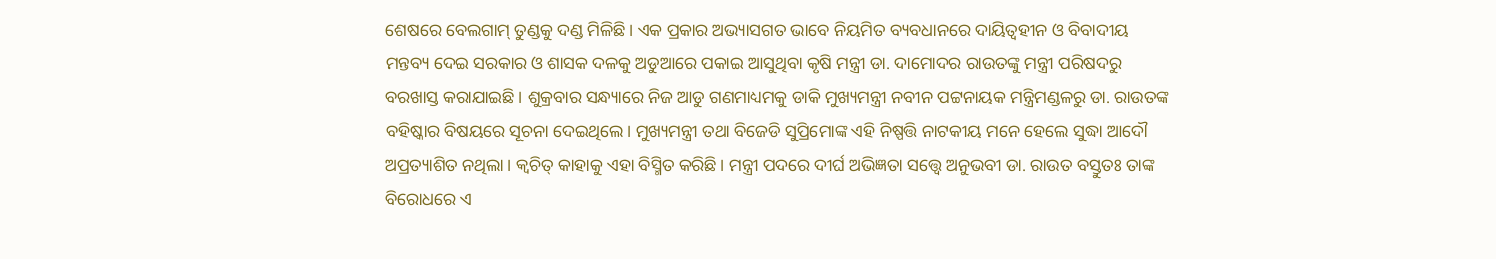ଶେଷରେ ବେଲଗାମ୍ ତୁଣ୍ଡକୁ ଦଣ୍ଡ ମିଳିଛି। ଏକ ପ୍ରକାର ଅଭ୍ୟାସଗତ ଭାବେ ନିୟମିତ ବ୍ୟବଧାନରେ ଦାୟିତ୍ୱହୀନ ଓ ବିବାଦୀୟ ମନ୍ତବ୍ୟ ଦେଇ ସରକାର ଓ ଶାସକ ଦଳକୁ ଅଡୁଆରେ ପକାଇ ଆସୁଥିବା କୃଷି ମନ୍ତ୍ରୀ ଡା. ଦାମୋଦର ରାଉତଙ୍କୁ ମନ୍ତ୍ରୀ ପରିଷଦରୁ ବରଖାସ୍ତ କରାଯାଇଛି। ଶୁକ୍ରବାର ସନ୍ଧ୍ୟାରେ ନିଜ ଆଡୁ ଗଣମାଧ୍ୟମକୁ ଡାକି ମୁଖ୍ୟମନ୍ତ୍ରୀ ନବୀନ ପଟ୍ଟନାୟକ ମନ୍ତ୍ରିମଣ୍ଡଳରୁ ଡା. ରାଉତଙ୍କ ବହିଷ୍କାର ବିଷୟରେ ସୂଚନା ଦେଇଥିଲେ। ମୁଖ୍ୟମନ୍ତ୍ରୀ ତଥା ବିଜେଡି ସୁପ୍ରିମୋଙ୍କ ଏହି ନିଷ୍ପତ୍ତି ନାଟକୀୟ ମନେ ହେଲେ ସୁଦ୍ଧା ଆଦୌ ଅପ୍ରତ୍ୟାଶିତ ନଥିଲା। କ୍ୱଚିତ୍ କାହାକୁ ଏହା ବିସ୍ମିତ କରିଛି। ମନ୍ତ୍ରୀ ପଦରେ ଦୀର୍ଘ ଅଭିଜ୍ଞତା ସତ୍ତ୍ୱେ ଅନୁଭବୀ ଡା. ରାଉତ ବସ୍ତୁତଃ ତାଙ୍କ ବିରୋଧରେ ଏ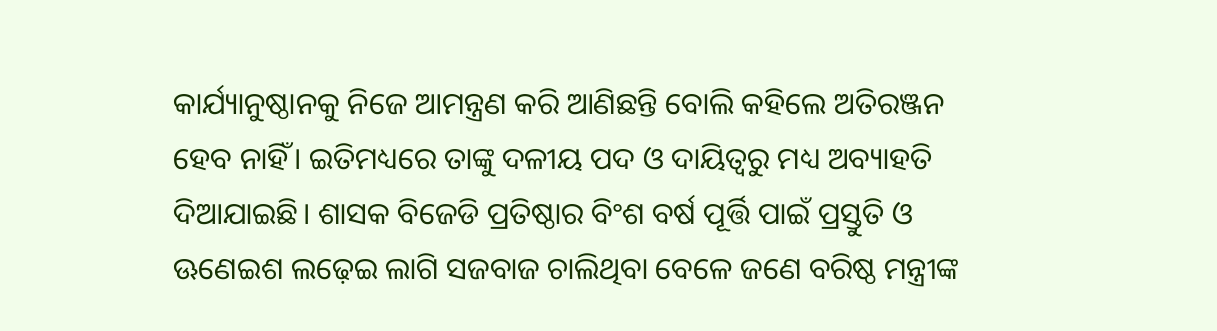କାର୍ଯ୍ୟାନୁଷ୍ଠାନକୁ ନିଜେ ଆମନ୍ତ୍ରଣ କରି ଆଣିଛନ୍ତି ବୋଲି କହିଲେ ଅତିରଞ୍ଜନ ହେବ ନାହିଁ। ଇତିମଧ୍ୟରେ ତାଙ୍କୁ ଦଳୀୟ ପଦ ଓ ଦାୟିତ୍ୱରୁ ମଧ୍ୟ ଅବ୍ୟାହତି ଦିଆଯାଇଛି। ଶାସକ ବିଜେଡି ପ୍ରତିଷ୍ଠାର ବିଂଶ ବର୍ଷ ପୂର୍ତ୍ତି ପାଇଁ ପ୍ରସ୍ତୁତି ଓ ଊଣେଇଶ ଲଢ଼େଇ ଲାଗି ସଜବାଜ ଚାଲିଥିବା ବେଳେ ଜଣେ ବରିଷ୍ଠ ମନ୍ତ୍ରୀଙ୍କ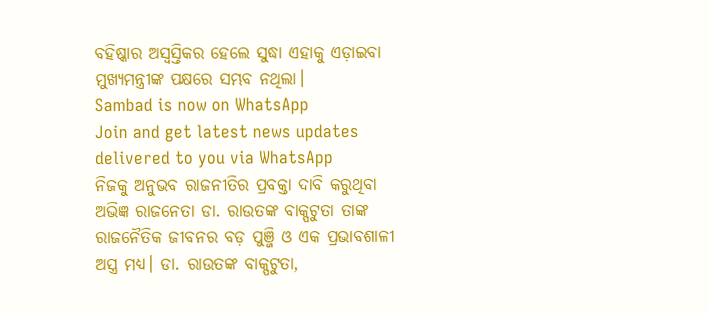ବହିଷ୍କାର ଅସ୍ୱସ୍ତିକର ହେଲେ ସୁଦ୍ଧା ଏହାକୁ ଏଡ଼ାଇବା ମୁଖ୍ୟମନ୍ତ୍ରୀଙ୍କ ପକ୍ଷରେ ସମ୍ଭବ ନଥିଲା।
Sambad is now on WhatsApp
Join and get latest news updates delivered to you via WhatsApp
ନିଜକୁ ଅନୁଭବ ରାଜନୀତିର ପ୍ରବକ୍ତା ଦାବି କରୁଥିବା ଅଭିଜ୍ଞ ରାଜନେତା ଡା. ରାଉତଙ୍କ ବାକ୍ପଟୁତା ତାଙ୍କ ରାଜନୈତିକ ଜୀବନର ବଡ଼ ପୁଞ୍ଜି ଓ ଏକ ପ୍ରଭାବଶାଳୀ ଅସ୍ତ୍ର ମଧ୍ୟ। ଡା. ରାଉତଙ୍କ ବାକ୍ପଟୁତା,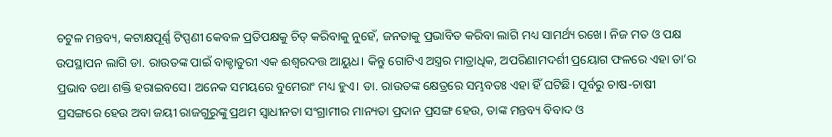ଚଟୁଳ ମନ୍ତବ୍ୟ, କଟାକ୍ଷପୂର୍ଣ୍ଣ ଟିପ୍ପଣୀ କେବଳ ପ୍ରତିପକ୍ଷକୁ ଚିତ୍ କରିବାକୁ ନୁହେଁ, ଜନତାକୁ ପ୍ରଭାବିତ କରିବା ଲାଗି ମଧ୍ୟ ସାମର୍ଥ୍ୟ ରଖେ। ନିଜ ମତ ଓ ପକ୍ଷ ଉପସ୍ଥାପନ ଲାଗି ଡା. ରାଉତଙ୍କ ପାଇଁ ବାକ୍ଚାତୁରୀ ଏକ ଈଶ୍ୱରଦତ୍ତ ଆୟୁଧ। କିନ୍ତୁ ଗୋଟିଏ ଅସ୍ତ୍ରର ମାତ୍ରାଧିକ, ଅପରିଣାମଦର୍ଶୀ ପ୍ରୟୋଗ ଫଳରେ ଏହା ତା’ର ପ୍ରଭାବ ତଥା ଶକ୍ତି ହରାଇବସେ। ଅନେକ ସମୟରେ ବୁମେରାଂ ମଧ୍ୟ ହୁଏ। ଡା. ରାଉତଙ୍କ କ୍ଷେତ୍ରରେ ସମ୍ଭବତଃ ଏହା ହିଁ ଘଟିଛି। ପୂର୍ବରୁ ଚାଷ-ଚାଷୀ ପ୍ରସଙ୍ଗରେ ହେଉ ଅବା ଜୟୀ ରାଜଗୁରୁଙ୍କୁ ପ୍ରଥମ ସ୍ୱାଧୀନତା ସଂଗ୍ରାମୀର ମାନ୍ୟତା ପ୍ରଦାନ ପ୍ରସଙ୍ଗ ହେଉ, ତାଙ୍କ ମନ୍ତବ୍ୟ ବିବାଦ ଓ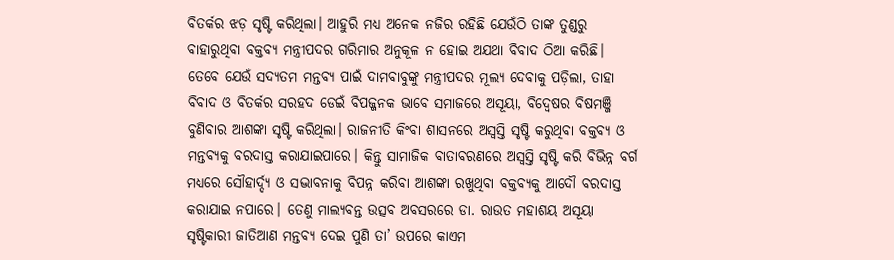ବିତର୍କର ଝଡ଼ ସୃଷ୍ଟି କରିଥିଲା। ଆହୁରି ମଧ୍ୟ ଅନେକ ନଜିର ରହିଛି ଯେଉଁଠି ତାଙ୍କ ତୁଣ୍ଡରୁ ବାହାରୁଥିବା ବକ୍ତବ୍ୟ ମନ୍ତ୍ରୀପଦର ଗରିମାର ଅନୁକୂଳ ନ ହୋଇ ଅଯଥା ବିବାଦ ଠିଆ କରିଛି। ତେବେ ଯେଉଁ ସଦ୍ୟତମ ମନ୍ତବ୍ୟ ପାଇଁ ଦାମବାବୁଙ୍କୁ ମନ୍ତ୍ରୀପଦର ମୂଲ୍ୟ ଦେବାକୁ ପଡ଼ିଲା, ତାହା ବିବାଦ ଓ ବିତର୍କର ସରହଦ ଡେଇଁ ବିପଜ୍ଜନକ ଭାବେ ସମାଜରେ ଅସୂୟା, ବିଦ୍ୱେଷର ବିଷମଞ୍ଜି ବୁଣିବାର ଆଶଙ୍କା ସୃଷ୍ଟି କରିଥିଲା। ରାଜନୀତି କିଂବା ଶାସନରେ ଅସ୍ୱସ୍ତି ସୃଷ୍ଟି କରୁଥିବା ବକ୍ତବ୍ୟ ଓ ମନ୍ତବ୍ୟକୁ ବରଦାସ୍ତ କରାଯାଇପାରେ। କିନ୍ତୁ ସାମାଜିକ ବାତାବରଣରେ ଅସ୍ୱସ୍ତି ସୃଷ୍ଟି କରି ବିଭିନ୍ନ ବର୍ଗ ମଧ୍ୟରେ ସୌହାର୍ଦ୍ଦ୍ୟ ଓ ସଦ୍ଭାବନାକୁ ବିପନ୍ନ କରିବା ଆଶଙ୍କା ରଖୁଥିବା ବକ୍ତବ୍ୟକୁ ଆଦୌ ବରଦାସ୍ତ କରାଯାଇ ନପାରେ। ତେଣୁ ମାଲ୍ୟବନ୍ତ ଉତ୍ସବ ଅବସରରେ ଡା. ରାଉତ ମହାଶୟ ଅସୂୟା ସୃଷ୍ଟିକାରୀ ଜାତିଆଣ ମନ୍ତବ୍ୟ ଦେଇ ପୁଣି ତା’ ଉପରେ କାଏମ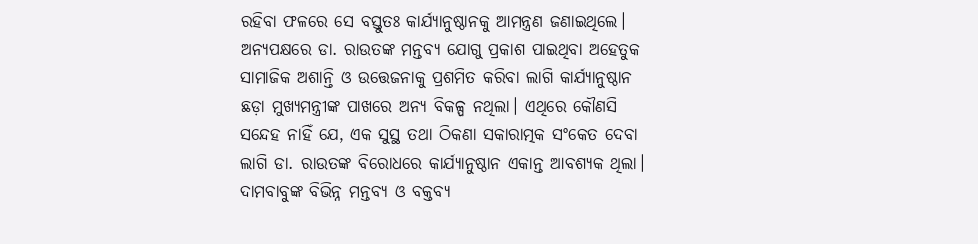ରହିବା ଫଳରେ ସେ ବସ୍ତୁତଃ କାର୍ଯ୍ୟାନୁଷ୍ଠାନକୁ ଆମନ୍ତ୍ରଣ ଜଣାଇଥିଲେ। ଅନ୍ୟପକ୍ଷରେ ଡା. ରାଉତଙ୍କ ମନ୍ତବ୍ୟ ଯୋଗୁ ପ୍ରକାଶ ପାଇଥିବା ଅହେତୁକ ସାମାଜିକ ଅଶାନ୍ତି ଓ ଉତ୍ତେଜନାକୁ ପ୍ରଶମିତ କରିବା ଲାଗି କାର୍ଯ୍ୟାନୁଷ୍ଠାନ ଛଡ଼ା ମୁଖ୍ୟମନ୍ତ୍ରୀଙ୍କ ପାଖରେ ଅନ୍ୟ ବିକଳ୍ପ ନଥିଲା। ଏଥିରେ କୌଣସି ସନ୍ଦେହ ନାହିଁ ଯେ, ଏକ ସୁସ୍ଥ ତଥା ଠିକଣା ସକାରାତ୍ମକ ସଂକେତ ଦେବା ଲାଗି ଡା. ରାଉତଙ୍କ ବିରୋଧରେ କାର୍ଯ୍ୟାନୁଷ୍ଠାନ ଏକାନ୍ତ ଆବଶ୍ୟକ ଥିଲା। ଦାମବାବୁଙ୍କ ବିଭିନ୍ନ ମନ୍ତବ୍ୟ ଓ ବକ୍ତବ୍ୟ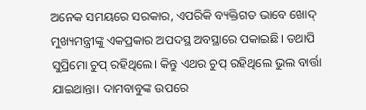ଅନେକ ସମୟରେ ସରକାର, ଏପରିକି ବ୍ୟକ୍ତିଗତ ଭାବେ ଖୋଦ୍ ମୁଖ୍ୟମନ୍ତ୍ରୀଙ୍କୁ ଏକପ୍ରକାର ଅପଦସ୍ଥ ଅବସ୍ଥାରେ ପକାଇଛି। ତଥାପି ସୁପ୍ରିମୋ ଚୁପ୍ ରହିଥିଲେ। କିନ୍ତୁ ଏଥର ଚୁପ୍ ରହିଥିଲେ ଭୁଲ ବାର୍ତ୍ତା ଯାଇଥାନ୍ତା। ଦାମବାବୁଙ୍କ ଉପରେ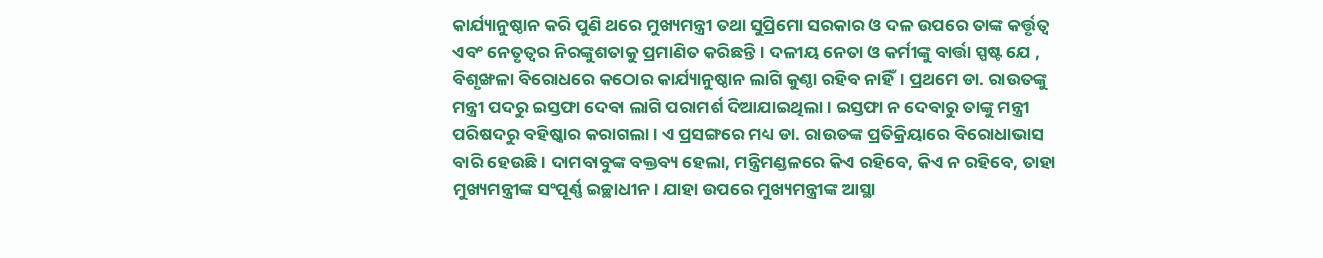କାର୍ଯ୍ୟାନୁଷ୍ଠାନ କରି ପୁଣି ଥରେ ମୁଖ୍ୟମନ୍ତ୍ରୀ ତଥା ସୁପ୍ରିମୋ ସରକାର ଓ ଦଳ ଉପରେ ତାଙ୍କ କର୍ତ୍ତୃତ୍ୱ ଏବଂ ନେତୃତ୍ୱର ନିରଙ୍କୁଶତାକୁ ପ୍ରମାଣିତ କରିଛନ୍ତି। ଦଳୀୟ ନେତା ଓ କର୍ମୀଙ୍କୁ ବାର୍ତ୍ତା ସ୍ପଷ୍ଟ ଯେ , ବିଶୃଙ୍ଖଳା ବିରୋଧରେ କଠୋର କାର୍ଯ୍ୟାନୁଷ୍ଠାନ ଲାଗି କୁଣ୍ଠା ରହିବ ନାହିଁ। ପ୍ରଥମେ ଡା. ରାଉତଙ୍କୁ ମନ୍ତ୍ରୀ ପଦରୁ ଇସ୍ତଫା ଦେବା ଲାଗି ପରାମର୍ଶ ଦିଆଯାଇଥିଲା। ଇସ୍ତଫା ନ ଦେବାରୁ ତାଙ୍କୁ ମନ୍ତ୍ରୀ ପରିଷଦରୁ ବହିଷ୍କାର କରାଗଲା। ଏ ପ୍ରସଙ୍ଗରେ ମଧ୍ୟ ଡା. ରାଉତଙ୍କ ପ୍ରତିକ୍ରିୟାରେ ବିରୋଧାଭାସ ବାରି ହେଉଛି। ଦାମବାବୁଙ୍କ ବକ୍ତବ୍ୟ ହେଲା, ମନ୍ତ୍ରିମଣ୍ଡଳରେ କିଏ ରହିବେ, କିଏ ନ ରହିବେ, ତାହା ମୁଖ୍ୟମନ୍ତ୍ରୀଙ୍କ ସଂପୂର୍ଣ୍ଣ ଇଚ୍ଛାଧୀନ। ଯାହା ଉପରେ ମୁଖ୍ୟମନ୍ତ୍ରୀଙ୍କ ଆସ୍ଥା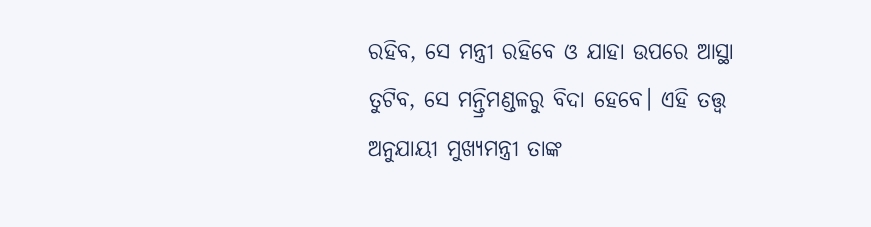ରହିବ, ସେ ମନ୍ତ୍ରୀ ରହିବେ ଓ ଯାହା ଉପରେ ଆସ୍ଥା ତୁଟିବ, ସେ ମନ୍ତ୍ରିମଣ୍ଡଳରୁ ବିଦା ହେବେ। ଏହି ତତ୍ତ୍ୱ ଅନୁଯାୟୀ ମୁଖ୍ୟମନ୍ତ୍ରୀ ତାଙ୍କ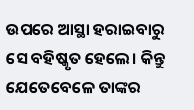ଉପରେ ଆସ୍ଥା ହରାଇବାରୁ ସେ ବହିଷ୍କୃତ ହେଲେ। କିନ୍ତୁ ଯେତେବେଳେ ତାଙ୍କର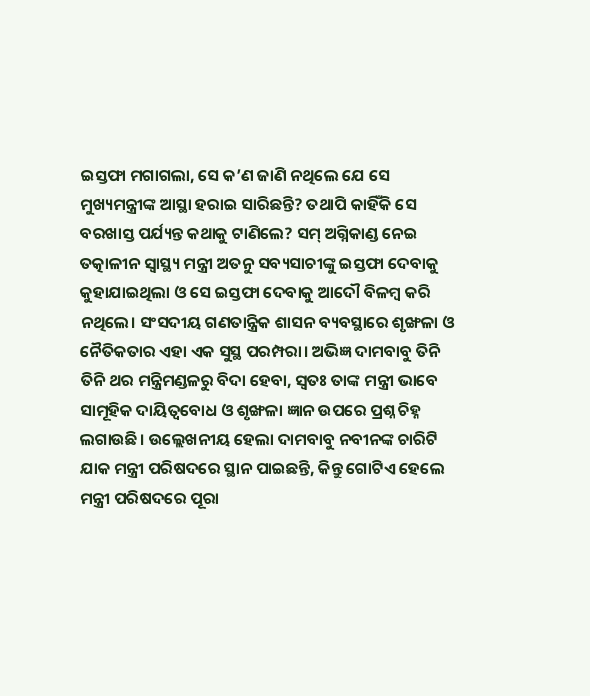ଇସ୍ତଫା ମଗାଗଲା, ସେ କ’ଣ ଜାଣି ନଥିଲେ ଯେ ସେ ମୁଖ୍ୟମନ୍ତ୍ରୀଙ୍କ ଆସ୍ଥା ହରାଇ ସାରିଛନ୍ତି? ତଥାପି କାହିଁକି ସେ ବରଖାସ୍ତ ପର୍ଯ୍ୟନ୍ତ କଥାକୁ ଟାଣିଲେ? ସମ୍ ଅଗ୍ନିକାଣ୍ଡ ନେଇ ତତ୍କାଳୀନ ସ୍ୱାସ୍ଥ୍ୟ ମନ୍ତ୍ରୀ ଅତନୁ ସବ୍ୟସାଚୀଙ୍କୁ ଇସ୍ତଫା ଦେବାକୁ କୁହାଯାଇଥିଲା ଓ ସେ ଇସ୍ତଫା ଦେବାକୁ ଆଦୌ ବିଳମ୍ବ କରି ନଥିଲେ। ସଂସଦୀୟ ଗଣତାନ୍ତ୍ରିକ ଶାସନ ବ୍ୟବସ୍ଥାରେ ଶୃଙ୍ଖଳା ଓ ନୈତିକତାର ଏହା ଏକ ସୁସ୍ଥ ପରମ୍ପରା। ଅଭିଜ୍ଞ ଦାମବାବୁ ତିନି ତିନି ଥର ମନ୍ତ୍ରିମଣ୍ଡଳରୁ ବିଦା ହେବା, ସ୍ୱତଃ ତାଙ୍କ ମନ୍ତ୍ରୀ ଭାବେ ସାମୂହିକ ଦାୟିତ୍ୱବୋଧ ଓ ଶୃଙ୍ଖଳା ଜ୍ଞାନ ଉପରେ ପ୍ରଶ୍ନ ଚିହ୍ନ ଲଗାଉଛି। ଉଲ୍ଲେଖନୀୟ ହେଲା ଦାମବାବୁ ନବୀନଙ୍କ ଚାରିଟି ଯାକ ମନ୍ତ୍ରୀ ପରିଷଦରେ ସ୍ଥାନ ପାଇଛନ୍ତି, କିନ୍ତୁ ଗୋଟିଏ ହେଲେ ମନ୍ତ୍ରୀ ପରିଷଦରେ ପୂରା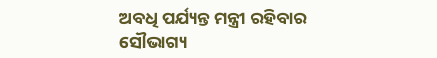ଅବଧି ପର୍ଯ୍ୟନ୍ତ ମନ୍ତ୍ରୀ ରହିବାର ସୌଭାଗ୍ୟ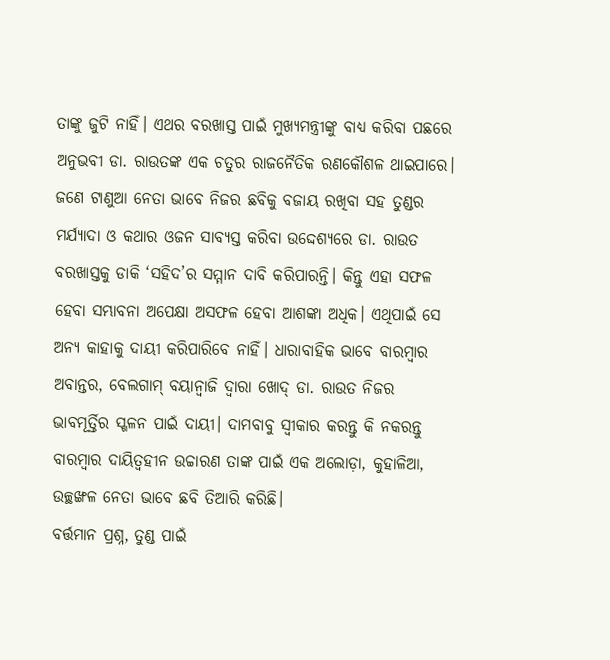ତାଙ୍କୁ ଜୁଟି ନାହିଁ। ଏଥର ବରଖାସ୍ତ ପାଇଁ ମୁଖ୍ୟମନ୍ତ୍ରୀଙ୍କୁ ବାଧ୍ୟ କରିବା ପଛରେ ଅନୁଭବୀ ଡା. ରାଉତଙ୍କ ଏକ ଚତୁର ରାଜନୈତିକ ରଣକୌଶଳ ଥାଇପାରେ। ଜଣେ ଟାଣୁଆ ନେତା ଭାବେ ନିଜର ଛବିକୁ ବଜାୟ ରଖିବା ସହ ତୁଣ୍ଡର ମର୍ଯ୍ୟାଦା ଓ କଥାର ଓଜନ ସାବ୍ୟସ୍ତ କରିବା ଉଦ୍ଦେଶ୍ୟରେ ଡା. ରାଉତ ବରଖାସ୍ତକୁ ଡାକି ‘ସହିଦ’ର ସମ୍ମାନ ଦାବି କରିପାରନ୍ତି। କିନ୍ତୁ ଏହା ସଫଳ ହେବା ସମ୍ଭାବନା ଅପେକ୍ଷା ଅସଫଳ ହେବା ଆଶଙ୍କା ଅଧିକ। ଏଥିପାଇଁ ସେ ଅନ୍ୟ କାହାକୁ ଦାୟୀ କରିପାରିବେ ନାହିଁ। ଧାରାବାହିକ ଭାବେ ବାରମ୍ବାର ଅବାନ୍ତର, ବେଲଗାମ୍ ବୟାନ୍ବାଜି ଦ୍ୱାରା ଖୋଦ୍ ଡା. ରାଉତ ନିଜର ଭାବମୂର୍ତ୍ତିର ସ୍ଖଳନ ପାଇଁ ଦାୟୀ। ଦାମବାବୁ ସ୍ୱୀକାର କରନ୍ତୁ କି ନକରନ୍ତୁ ବାରମ୍ବାର ଦାୟିତ୍ୱହୀନ ଉଚ୍ଚାରଣ ତାଙ୍କ ପାଇଁ ଏକ ଅଲୋଡ଼ା, କୁହାଳିଆ, ଉଚ୍ଛଙ୍ଖଳ ନେତା ଭାବେ ଛବି ତିଆରି କରିଛି।
ବର୍ତ୍ତମାନ ପ୍ରଶ୍ନ, ତୁଣ୍ଡ ପାଇଁ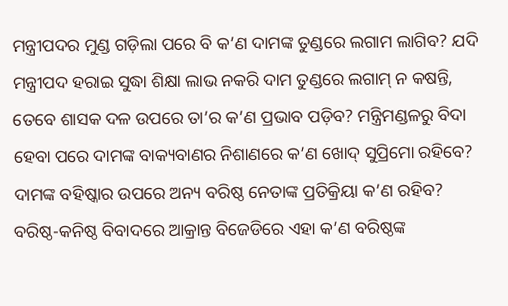ମନ୍ତ୍ରୀପଦର ମୁଣ୍ଡ ଗଡ଼ିଲା ପରେ ବି କ’ଣ ଦାମଙ୍କ ତୁଣ୍ଡରେ ଲଗାମ ଲାଗିବ? ଯଦି ମନ୍ତ୍ରୀପଦ ହରାଇ ସୁଦ୍ଧା ଶିକ୍ଷା ଲାଭ ନକରି ଦାମ ତୁଣ୍ଡରେ ଲଗାମ୍ ନ କଷନ୍ତି, ତେବେ ଶାସକ ଦଳ ଉପରେ ତା’ର କ’ଣ ପ୍ରଭାବ ପଡ଼ିବ? ମନ୍ତ୍ରିମଣ୍ଡଳରୁ ବିଦା ହେବା ପରେ ଦାମଙ୍କ ବାକ୍ୟବାଣର ନିଶାଣରେ କ’ଣ ଖୋଦ୍ ସୁପ୍ରିମୋ ରହିବେ? ଦାମଙ୍କ ବହିଷ୍କାର ଉପରେ ଅନ୍ୟ ବରିଷ୍ଠ ନେତାଙ୍କ ପ୍ରତିକ୍ରିୟା କ’ଣ ରହିବ? ବରିଷ୍ଠ-କନିଷ୍ଠ ବିବାଦରେ ଆକ୍ରାନ୍ତ ବିଜେଡିରେ ଏହା କ’ଣ ବରିଷ୍ଠଙ୍କ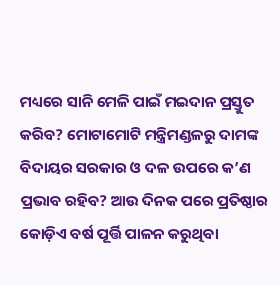ମଧ୍ୟରେ ସାନି ମେଳି ପାଇଁ ମଇଦାନ ପ୍ରସ୍ତୁତ କରିବ? ମୋଟାମୋଟି ମନ୍ତ୍ରିମଣ୍ଡଳରୁ ଦାମଙ୍କ ବିଦାୟର ସରକାର ଓ ଦଳ ଉପରେ କ’ଣ ପ୍ରଭାବ ରହିବ? ଆଉ ଦିନକ ପରେ ପ୍ରତିଷ୍ଠାର କୋଡ଼ିଏ ବର୍ଷ ପୂର୍ତ୍ତି ପାଳନ କରୁଥିବା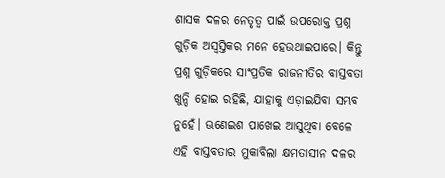ଶାସକ ଦଳର ନେତୃତ୍ୱ ପାଇଁ ଉପରୋକ୍ତ ପ୍ରଶ୍ନ ଗୁଡ଼ିକ ଅସ୍ୱସ୍ତିକର ମନେ ହେଉଥାଇପାରେ। କିନ୍ତୁ ପ୍ରଶ୍ନ ଗୁଡ଼ିକରେ ସାଂପ୍ରତିକ ରାଜନୀତିର ବାସ୍ତବତା ଖୁନ୍ଦି ହୋଇ ରହିଛି, ଯାହାକୁ ଏଡ଼ାଇଯିବା ସମ୍ଭବ ନୁହେଁ। ଊଣେଇଶ ପାଖେଇ ଆସୁଥିବା ବେଳେ ଏହି ବାସ୍ତବତାର ମୁକାବିଲା କ୍ଷମତାସୀନ ଦଳର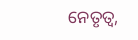ନେତୃତ୍ୱ,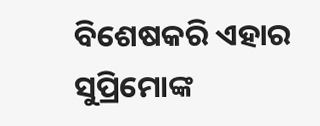ବିଶେଷକରି ଏହାର ସୁପ୍ରିମୋଙ୍କ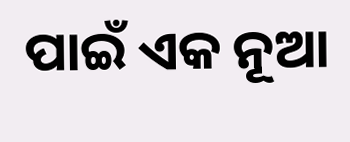ପାଇଁ ଏକ ନୂଆ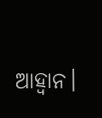ଆହ୍ଵାନ।